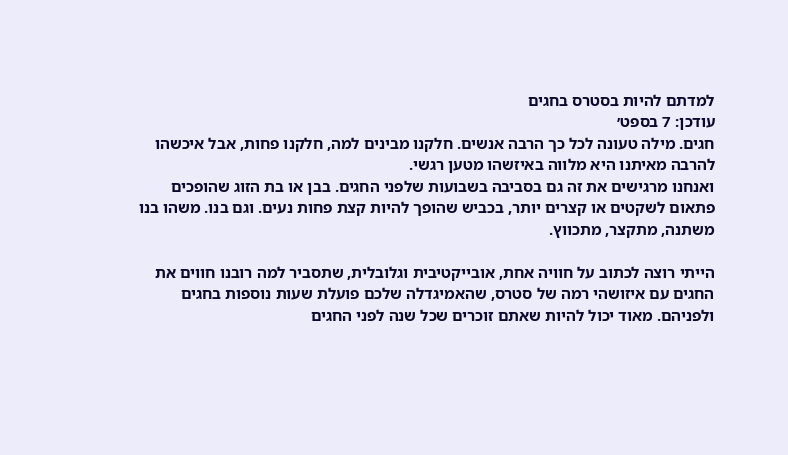למדתם להיות בסטרס בחגים
עודכן: 7 בספט׳
חגים. מילה טעונה לכל כך הרבה אנשים. חלקנו מבינים למה, חלקנו פחות, אבל איכשהו להרבה מאיתנו היא מלווה באיזשהו מטען רגשי.
ואנחנו מרגישים את זה גם בסביבה בשבועות שלפני החגים. בבן או בת הזוג שהופכים פתאום לשקטים או קצרים יותר, בכביש שהופך להיות קצת פחות נעים. וגם בנו. משהו בנו משתנה, מתקצר, מתכווץ.

הייתי רוצה לכתוב על חוויה אחת, אובייקטיבית וגלובלית, שתסביר למה רובנו חווים את החגים עם איזושהי רמה של סטרס, שהאמיגדלה שלכם פועלת שעות נוספות בחגים ולפניהם. מאוד יכול להיות שאתם זוכרים שכל שנה לפני החגים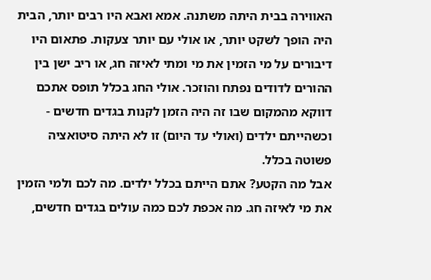האווירה בבית היתה משתנה. אמא ואבא היו רבים יותר, הבית היה הופך לשקט יותר, או אולי עם יותר צעקות. פתאום היו דיבורים על מי הזמין את מי ומתי לאיזה חג, או ריב ישן בין ההורים לדודים נפתח והוזכר. אולי החג בכלל תופס אתכם דווקא מהמקום שבו זה היה הזמן לקנות בגדים חדשים - וכשהייתם ילדים (ואולי עד היום) זו לא היתה סיטואציה פשוטה בכלל.
אבל מה הקטע? אתם הייתם בכלל ילדים. מה לכם ולמי הזמין את מי לאיזה חג. מה אכפת לכם כמה עולים בגדים חדשים,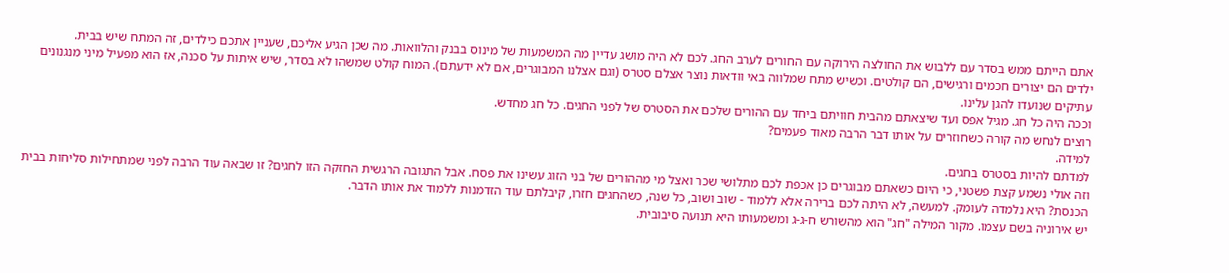אתם הייתם ממש בסדר עם ללבוש את החולצה הירוקה עם החורים לערב החג. לכם לא היה מושג עדיין מה המשמעות של מינוס בבנק והלוואות. מה שכן הגיע אליכם, שעניין אתכם כילדים, זה המתח שיש בבית.
ילדים הם יצורים חכמים ורגישים, הם קולטים. וכשיש מתח שמלווה באי וודאות נוצר אצלם סטרס (וגם אצלנו המבוגרים, אם לא ידעתם). המוח קולט שמשהו לא בסדר, שיש איתות על סכנה, אז הוא מפעיל מיני מנגנונים עתיקים שנועדו להגן עלינו.
וככה היה כל חג. מגיל אפס ועד שיצאתם מהבית חוויתם ביחד עם ההורים שלכם את הסטרס של לפני החגים. כל חג מחדש.
רוצים לנחש מה קורה כשחוזרים על אותו דבר הרבה מאוד פעמים?
למידה.
למדתם להיות בסטרס בחגים.
וזה אולי נשמע קצת פשטני, כי היום כשאתם מבוגרים כן אכפת לכם מתלושי שכר ואצל מי מההורים של בני הזוג עשינו את פסח. אבל התגובה הרגשית החזקה הזו לחגים? זו שבאה עוד הרבה לפני שמתחילות סליחות בבית הכנסת? היא נלמדה לעומק. למעשה, לא היתה לכם ברירה אלא ללמוד - שוב ושוב, כל שנה, כשהחגים חזרו, קיבלתם עוד הזדמנות ללמוד את אותו הדבר.
יש אירוניה בשם עצמו. מקור המילה "חג" הוא מהשורש ח-ג-ג ומשמעותו היא תנועה סיבובית.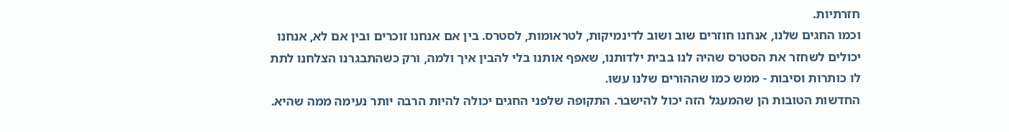חזרתיות.
וכמו החגים שלנו, אנחנו חוזרים שוב ושוב לדינמיקות, לטראומות, לסטרס. בין אם אנחנו זוכרים ובין אם לא, אנחנו יכולים לשחזר את הסטרס שהיה לנו בבית ילדותנו, שאפף אותנו בלי להבין איך ולמה, ורק כשהתבגרנו הצלחנו לתת לו כותרות וסיבות - ממש כמו שההורים שלנו עשו.
החדשות הטובות הן שהמעגל הזה יכול להישבר. התקופה שלפני החגים יכולה להיות הרבה יותר נעימה ממה שהיא.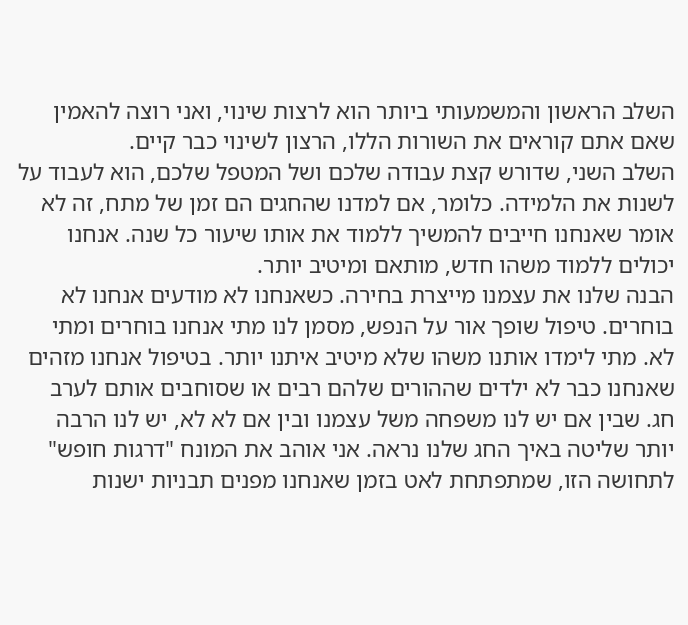השלב הראשון והמשמעותי ביותר הוא לרצות שינוי, ואני רוצה להאמין שאם אתם קוראים את השורות הללו, הרצון לשינוי כבר קיים.
השלב השני, שדורש קצת עבודה שלכם ושל המטפל שלכם, הוא לעבוד על לשנות את הלמידה. כלומר, אם למדנו שהחגים הם זמן של מתח, זה לא אומר שאנחנו חייבים להמשיך ללמוד את אותו שיעור כל שנה. אנחנו יכולים ללמוד משהו חדש, מותאם ומיטיב יותר.
הבנה שלנו את עצמנו מייצרת בחירה. כשאנחנו לא מודעים אנחנו לא בוחרים. טיפול שופך אור על הנפש, מסמן לנו מתי אנחנו בוחרים ומתי לא. מתי לימדו אותנו משהו שלא מיטיב איתנו יותר. בטיפול אנחנו מזהים שאנחנו כבר לא ילדים שההורים שלהם רבים או שסוחבים אותם לערב חג. שבין אם יש לנו משפחה משל עצמנו ובין אם לא לא, יש לנו הרבה יותר שליטה באיך החג שלנו נראה. אני אוהב את המונח "דרגות חופש" לתחושה הזו, שמתפתחת לאט בזמן שאנחנו מפנים תבניות ישנות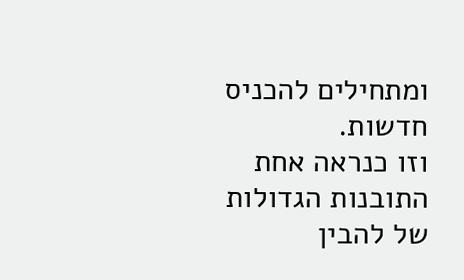ומתחילים להכניס חדשות.
וזו כנראה אחת התובנות הגדולות של להבין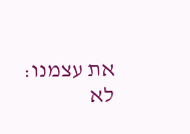את עצמנו: לא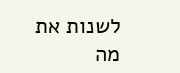לשנות את מה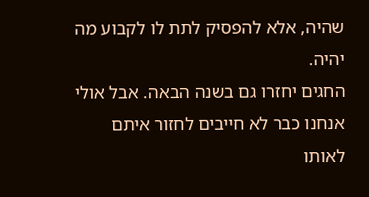שהיה, אלא להפסיק לתת לו לקבוע מה יהיה.
החגים יחזרו גם בשנה הבאה. אבל אולי אנחנו כבר לא חייבים לחזור איתם לאותו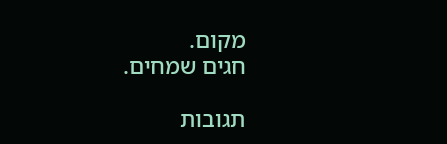מקום.
חגים שמחים.

תגובות